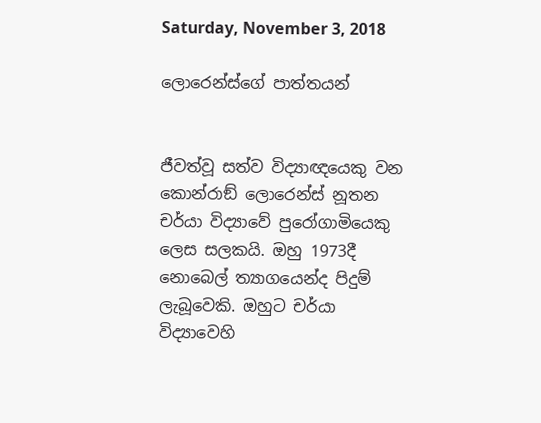Saturday, November 3, 2018

ලොරෙන්ස්‌ග‌ේ පාත්තයන්


ජීවත්වූ සත්ව විද්‍යාඥයෙකු වන කොන්රාඞ් ලොරෙන්ස් නූතන චර්යා විද්‍යාවේ පුරෝගාමියෙකු ලෙස සලකයි. ඔහු 1973දී නොබෙල් ත්‍යාගයෙන්ද පිදුම් ලැබූවෙකි. ඔහුට චර්යා විද්‍යාවෙහි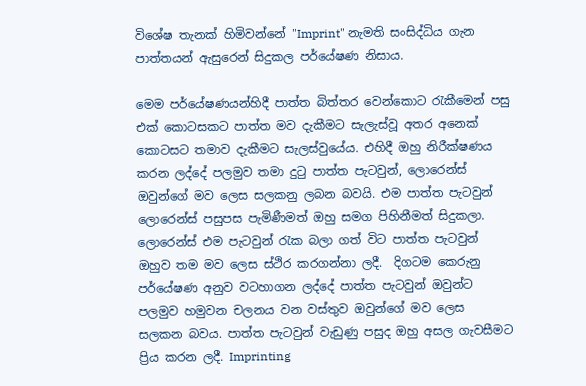විශේෂ තැනක් හිමිවන්නේ "Imprint" නැමති සංසිද්ධිය ගැන පාත්තයන් ඇසුරෙන් සිදුකල පර්යේෂණ නිසාය.

මෙම පර්යේෂණයන්හිදී පාත්ත බිත්තර වෙන්කොට රැකීමෙන් පසු එක් කොටසකට පාත්ත මව දැකීමට සැලැස්වූ අතර අනෙක් කොටසට තමාව දැකීමට සැලස්වුයේය. එහිදී ඔහු නිරීක්ෂණය කරන ලද්දේ පලමුව තමා දුටු පාත්ත පැටවුන්, ලොරෙන්ස් ඔවුන්ගේ මව ලෙස සලකනු ලබන බවයි. එම පාත්ත පැටවුන් ලොරෙන්ස් පසුපස පැමිණීමත් ඔහු සමග පිහිනීමත් සිදුකලා. ලොරෙන්ස් එම පැටවුන් රැක බලා ගත් විට පාත්ත පැටවුන් ඔහුව තම මව ලෙස ස්ථිර කරගන්නා ලදී.  දිගටම ‌ක‌ෙරුනු පර්ය‌ේෂණ අනුව වටහාගන ලද්ද‌ේ පාත්ත පැටවුන් ඔවුන්ට පලමුව හමුවන චලනය වන වස්තුව ඔවුන්ග‌ේ මව ‌ල‌ෙස සලකන බවය. පාත්ත පැටවුන් වැඩුණු පසුද ඔහු අසල ගැවසීමට ප්‍රිය කරන ලදී. Imprinting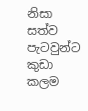නිසා සත්ව පැටවුන්ට කුඩා කලම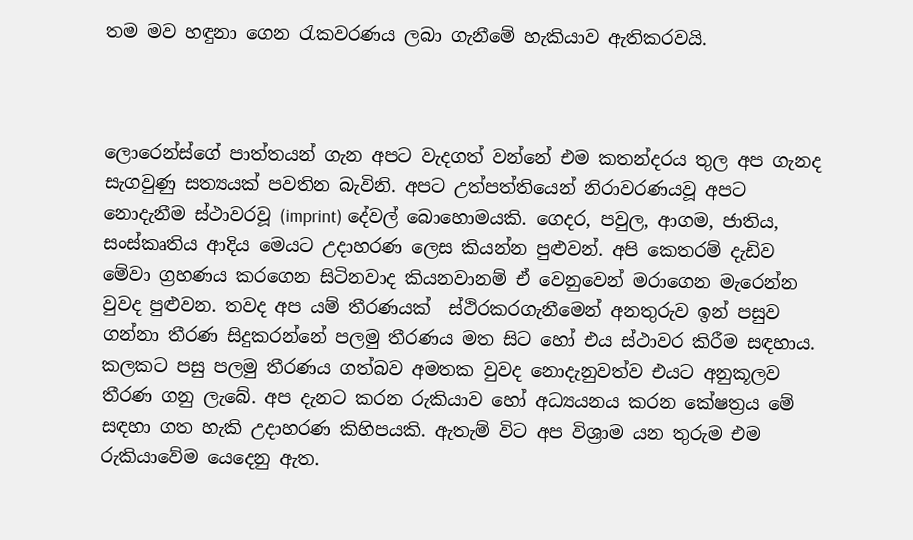තම මව හඳුනා ගෙන රැකවරණය ලබා ගැනීමේ හැකියාව ඇතිකරවයි.



ලොරෙන්ස්ගේ පාත්තයන් ගැන අපට වැදගත් වන්නේ එම කතන්දරය තුල අප ගැනද සැගවුණු සත්‍යයක් පවතින බැවිනි. අපට උත්පත්තියෙන් නිරාවරණයවූ අපට නොදැනීම ස්ථාවරවූ (imprint) දේවල් බොහොමයකි. ගෙදර, පවුල, ආගම, ජාතිය, සංස්කෘතිය ආදිය මෙයට උදාහරණ ලෙස කියන්න පුළුවන්. අපි කෙතරම් දැඩිව මේවා ග්‍රහණය කරගෙන සිටිනවාද කියනවානම් ඒ වෙනුවෙන් මරාගෙන මැරෙන්න වුවද පුළුවන. තවද අප යම් තීරණයක්  ස්ථිරකරගැනීමෙන් අනතුරුව ඉන් පසුව ගන්නා තීරණ සිදුකරන්න‌ේ පලමු තීරණය මත සිට හෝ එය ස්ථාවර කිරීම සඳහාය.  කලකට පසු පලමු තීරණය ගත්බව අමතක වුවද නොදැනුවත්ව එයට අනුකූලව තීරණ ගනු ලැබේ. අප දැනට කරන රුකියාව හෝ අධ්‍යයනය කරන කේෂත්‍රය මේ සඳහා ගත හැකි උදාහරණ කිහිපයකි. ඇතැම් විට අප විශ්‍රාම යන තුරුම එම රුකියාවේම යෙදෙනු ඇත.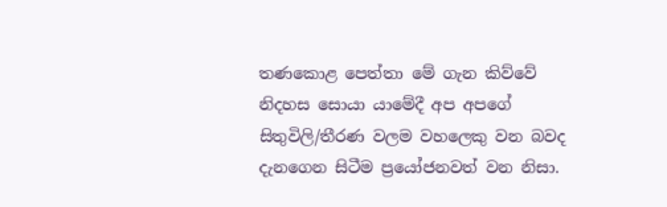තණකොළ පෙත්තා මේ ගැන කිව්වේ  නිදහස සොයා යාමේදී අප අපගේ සිතුවිලි/තීරණ වලම වහලෙකු වන බවද දැනගෙන සිටීම ප්‍රයෝජනවත් වන නිසා.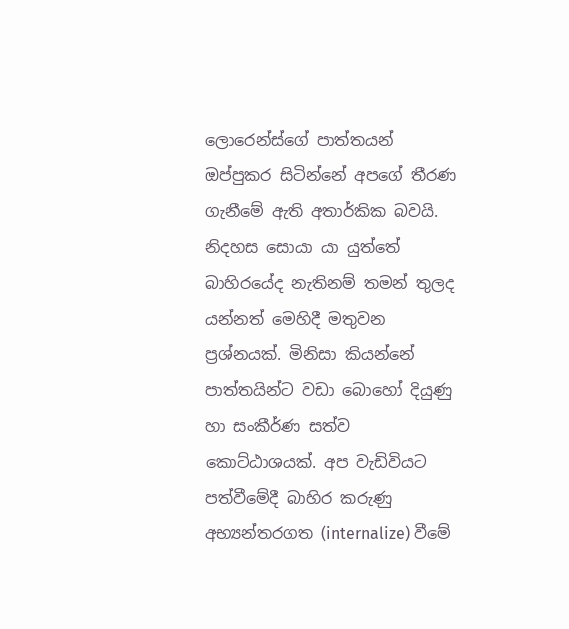ලොරෙන්ස්‌ග‌ේ පාත්තයන් ඔප්පුකර සිටින්නේ අපගේ තීරණ ගැනීමේ ඇති අතාර්කික බවයි. නිදහස ‌සොයා යා යුත්තේ බාහිරයේද නැතිනම් තමන් තුලද යන්නත් මෙහිදී මතුවන ප්‍රශ්නයක්. මිනිසා කියන්නේ පාත්තයින්ට වඩා බොහෝ දියුණු හා සංකීර්ණ සත්ව කොට්ඨාශයක්. අප වැඩිවියට පත්වීමේදී බාහිර කරුණු අභ්‍යන්තරගත (internalize) වීමේ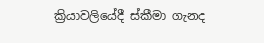ක්‍රියාවලියේදී ස්කීමා ගැනද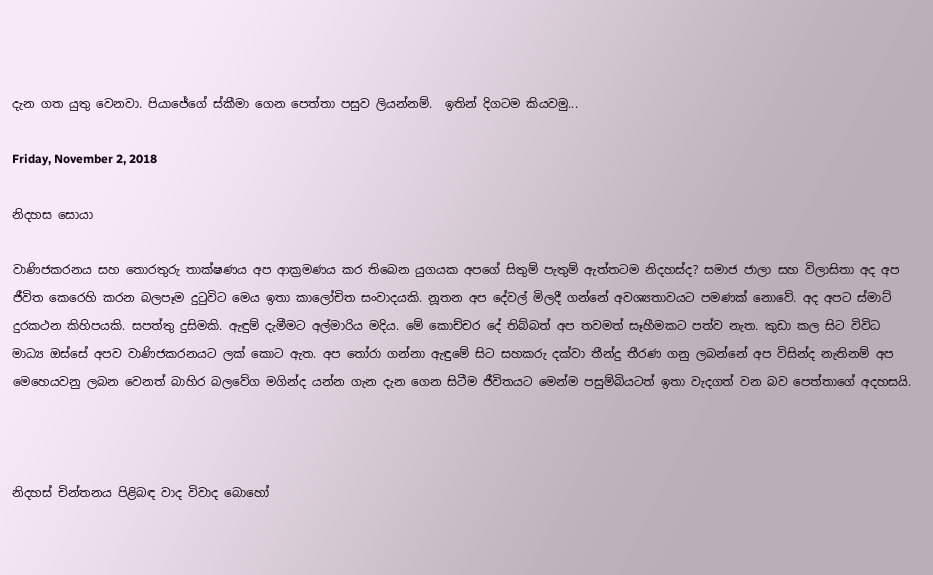දැන ගත යුතු වෙනවා. පියාජේගේ ස්කීමා ගෙන පෙත්තා පසුව ලියන්නම්.  ඉතින් දිගටම කියවමු...

Friday, November 2, 2018

නිදහස ‌ස‌ොයා

වාණිජකරනය සහ තොරතුරු තාක්ෂණය අප ආක්‍රමණය කර තිබෙන යුගයක අපගේ සිතුම් පැතුම් ඇත්තටම නිදහස්ද? සමාජ ජාලා සහ විලාසිතා අද අප ජීවිත කෙරෙහි කරන බලපෑම දුටුවිට මෙය ඉතා කාලෝචිත සංවාදයකි. නූතන අප දේවල් මිලදී ගන්නේ අවශ්‍යතාවයට පමණක් නොවේ. අද අපට ස්මාට් දුරකථන කිහිපයකි. සපත්තු දුසිමකි. ඇඳුම් දැමීමට අල්මාරිය මදිය. මේ කොච්චර දේ තිබ්බත් අප තවමත් සෑහීමකට පත්ව නැත. කුඩා කල සිට විවිධ මාධ්‍ය ඔස්සේ අපව වාණිජකරනයට ලක් කොට ඇත. අප තෝරා ගන්නා ඇඳුමේ සිට සහකරු දක්වා තීන්දු තීරණ ගනු ලබන්නේ අප විසින්ද නැතිනම් අප මෙහෙයවනු ලබන වෙනත් බාහිර බලවේග මගින්ද යන්න ගැන දැන ගෙන සිටීම ජීවිතයට මෙන්ම පසුම්බියටත් ඉතා වැදගත් වන බව ‌ප‌ෙත්තාග‌ේ අදහසයි.



නිදහස් චින්තනය පිළිබඳ වාද විවාද බොහෝ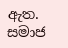ඇත. සමාජ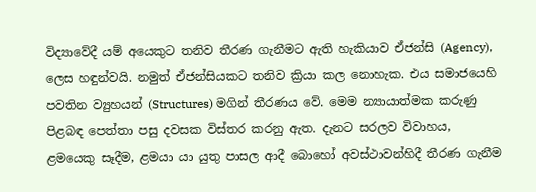විද්‍යාවේදී යම් අයෙකුට තනිව තීරණ ගැනීමට ඇති හැකියාව ඒජන්සි (Agency), ලෙස හඳුන්වයි. නමුත් ඒජන්සියකට තනිව ක්‍රියා කල නොහැක. එය සමාජයෙහි පවතින ව්‍යුහයන් (Structures) මගින් තීරණය වේ. මෙම න්‍යායාත්මක කරුණු පිළබඳ ‌පෙත්තා පසු දවසක විස්තර කරනු ඇත. දැනට සරලව විවාහය, ළමයෙකු සෑදීම, ළමයා යා යුතු පාසල ආදී බොහෝ අවස්ථාවන්හිදී තීරණ ගැනීම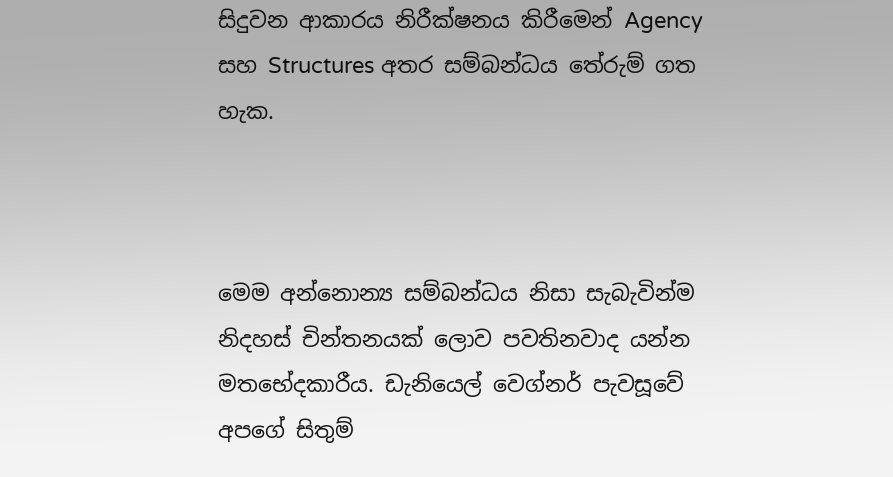සිදුවන ආකාරය නිරීක්ෂනය කිරීමෙන් Agency සහ Structures අතර සම්බන්ධය තේරුම් ගත හැක.



මෙම අන්නොන්‍ය සම්බන්ධය නිසා සැබැවින්ම නිදහස් චින්තනයක් ලොව පවතිනවාද යන්න මතභේදකාරීය. ඩැනියෙල් වෙග්නර් පැවසූවේ අපගේ සිතුම්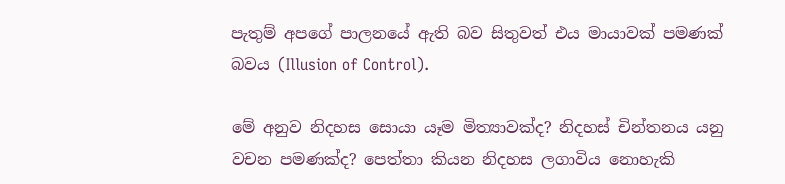පැතුම් අපගේ පාලනයේ ඇති බව සිතුවත් එය මායාවක් පමණක් බවය (Illusion of Control).

මේ අනුව නිදහස සොයා යෑම මිත්‍යාවක්ද? නිදහස් චින්තනය යනු වචන පමණක්ද? ප‌ෙත්තා කියන නිදහස ලගාවිය නොහැකි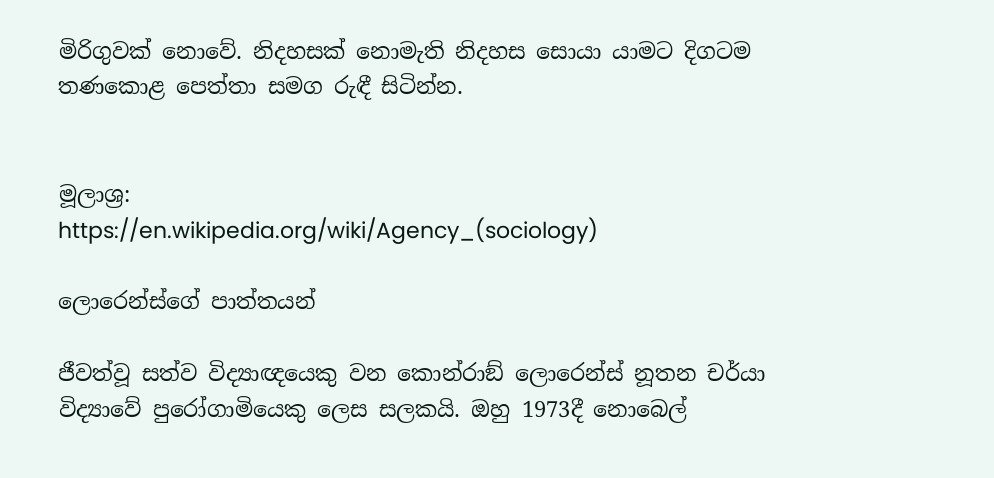මිරිගුවක් නොවේ. නිදහසක් නොමැති නිදහස සොයා යාමට දිගටම තණකොළ ‌ප‌ෙත්තා සමග රුඳී සිටින්න.


මූලාශ්‍ර:
https://en.wikipedia.org/wiki/Agency_(sociology)

ලොරෙන්ස්‌ග‌ේ පාත්තයන්

ජීවත්වූ සත්ව විද්‍යාඥයෙකු වන කොන්රාඞ් ලොරෙන්ස් නූතන චර්යා විද්‍යාවේ පුරෝගාමියෙකු ලෙස සලකයි. ඔහු 1973දී නොබෙල්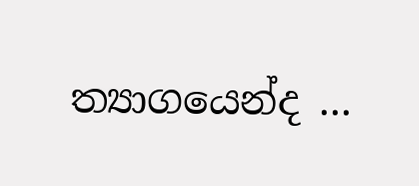ත්‍යාගයෙන්ද ...